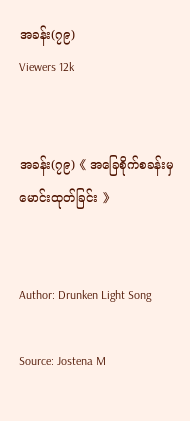အခန်း(၇၉)
Viewers 12k


အခန်း(၇၉)《 အခြေစိုက်စခန်းမှမောင်းထုတ်ခြင်း 》


Author: Drunken Light Song

Source: Jostena M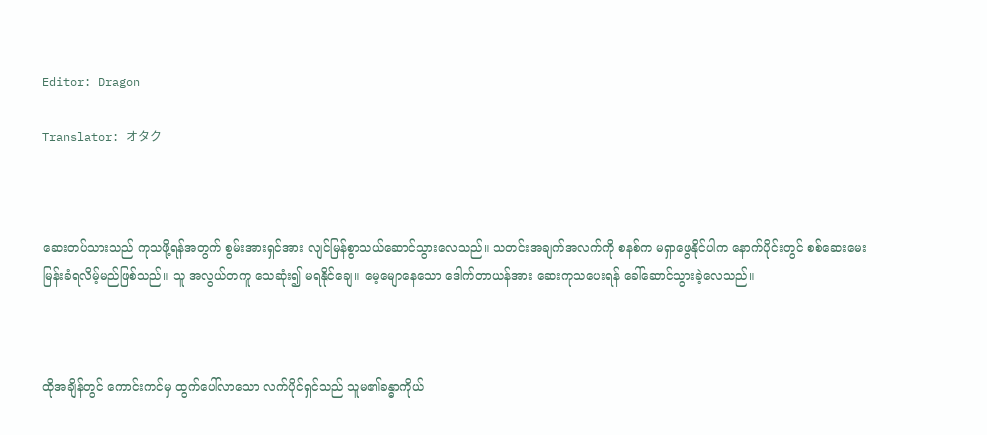Editor: Dragon

Translator: オタク



ဆေးတပ်သားသည် ကုသဖို့ရန်အတွက် စွမ်းအားရှင်အား လျင်မြန်စွာသယ်ဆောင်သွားလေသည်။ သတင်းအချက်အလက်ကို စနစ်က မရှာဖွေနိုင်ပါက နောက်ပိုင်းတွင် စစ်ဆေးမေးမြန်းခံရလိမ့်မည်ဖြစ်သည်။ သူ အလွယ်တကူ သေဆုံး၍ မရနိုင်ချေ။ မေ့မျောနေသော ဒေါက်တာယန်အား ဆေးကုသပေးရန် ခေါ်ဆောင်သွားခဲ့လေသည်။



ထိုအချိန်တွင် ကောင်းကင်မှ ထွက်ပေါ်လာသော လက်ပိုင်ရှင်သည် သူမ၏ခန္ဓာကိုယ်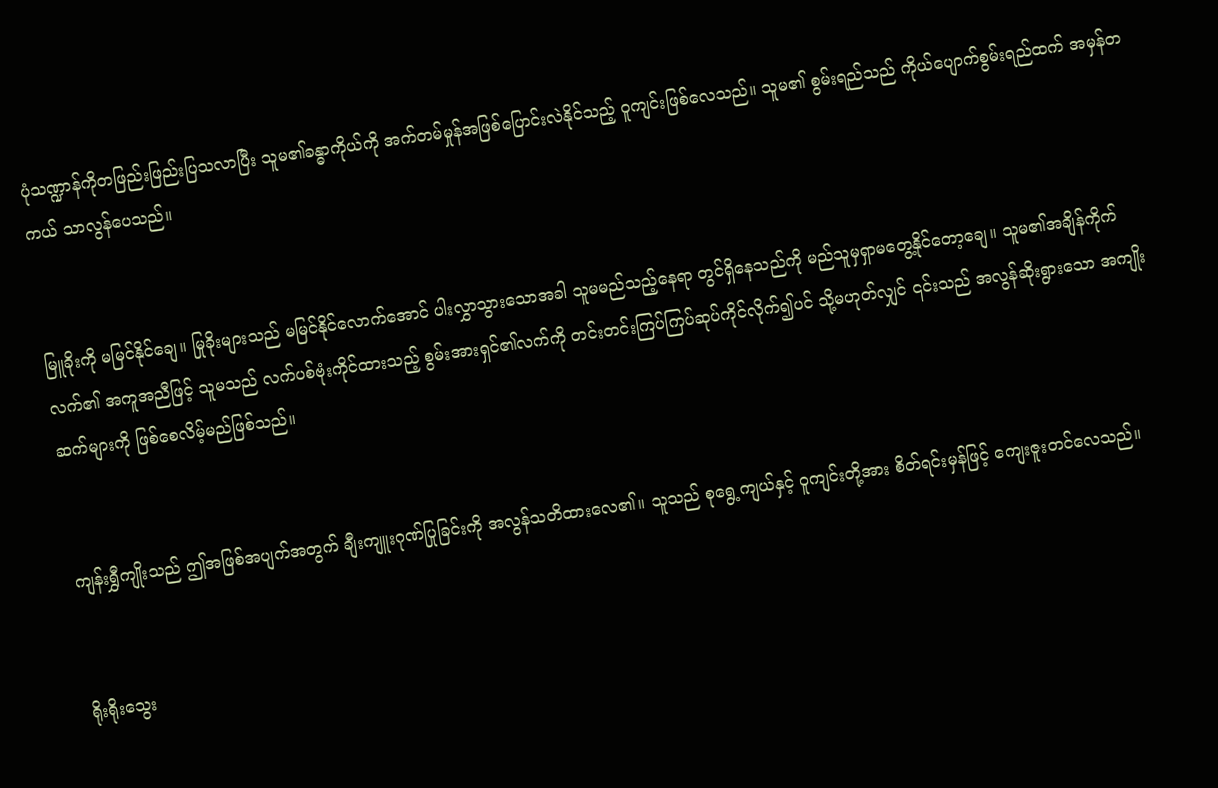ပုံသဏ္ဍာန်ကိုတဖြည်းဖြည်းပြသလာပြီး သူမ၏ခန္ဓာကိုယ်ကို အက်တမ်မှုန်အဖြစ်ပြောင်းလဲနိုင်သည့် ဝူကျင်းဖြစ်လေသည်။ သူမ၏ စွမ်းရည်သည် ကိုယ်ပျောက်စွမ်းရည်ထက် အမှန်တကယ် သာလွန်ပေသည်။


မြူခိုးကို မမြင်နိုင်ချေ။ မြုခိုးများသည် မမြင်နိုင်လောက်အောင် ပါးလွှာသွားသောအခါ သူမမည်သည့်နေရာ တွင်ရှိနေသည်ကို မည်သူမှရှာမတွေ့နိုင်တော့ချေ။ သူမ၏အချိန်ကိုက်လက်၏ အကူအညီဖြင့် သူမသည် လက်ပစ်ဗုံးကိုင်ထားသည့် စွမ်းအားရှင်၏လက်ကို တင်းတင်းကြပ်ကြပ်ဆုပ်ကိုင်လိုက်၍ပင် သို့မဟုတ်လျှင် ၎င်းသည် အလွန်ဆိုးရွားသော အကျိုးဆက်များကို ဖြစ်စေလိမ့်မည်ဖြစ်သည်။


ကျန်းရွှီကျိုးသည် ဤအဖြစ်အပျက်အတွက် ချီးကျူးဂုဏ်ပြုခြင်းကို အလွန်သတိထားလေ၏။ သူသည် စုရွေ့ကျယ်နှင့် ဝူကျင်းတို့အား စိတ်ရင်းမှန်ဖြင့် ကျေးဇူးတင်လေသည်။


ရိုးရိုးသွေး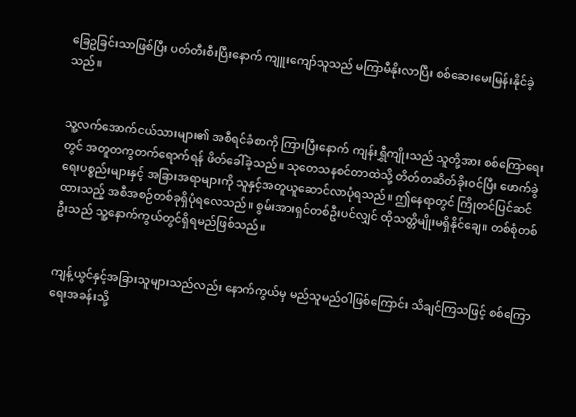ခြေဥခြင်းသာဖြစ်ပြီး ပတ်တီးစီးပြီးနောက် ကျူးကျော်သူသည် မကြာမီနိုးလာပြီး စစ်ဆေးမေးမြန်းနိုင်ခဲ့သည်။


သူ့လက်အောက်ငယ်သားများ၏ အစီရင်ခံစာကို ကြားပြီးနောက် ကျန်းရွှီကျိုးသည် သူတို့အား စစ်ကြောရေးတွင် အတူတကွတက်ရောက်ရန် ဖိတ်ခေါ်ခဲ့သည်။ သုတေသနစင်တာထဲသို့ တိတ်တဆိတ်ခိုးဝင်ပြီး ဖောက်ခွဲရေးပစ္စည်းများနှင့် အခြားအရာများကို သူနှင့်အတူယူဆောင်လာပုံရသည်။ ဤနေရာတွင် ကြိုတင်ပြင်ဆင်ထားသည့် အစီအစဉ်တစ်ခုရှိပုံရလေသည်။ စွမ်းအားရှင်တစ်ဦးပင်လျှင် ထိုသတ္တိမျိုးမရှိနိုင်ချေ။ တစ်စုံတစ်ဦးသည် သူ့နောက်ကွယ်တွင်ရှိရမည်ဖြစ်သည်။


ကျန့်ယွင်နှင့်အခြားသူများသည်လည်း နောက်ကွယ်မှ မည်သူမည်ဝါဖြစ်ကြောင်း သိချင်ကြသဖြင့် စစ်ကြောရေးအခန်းသို့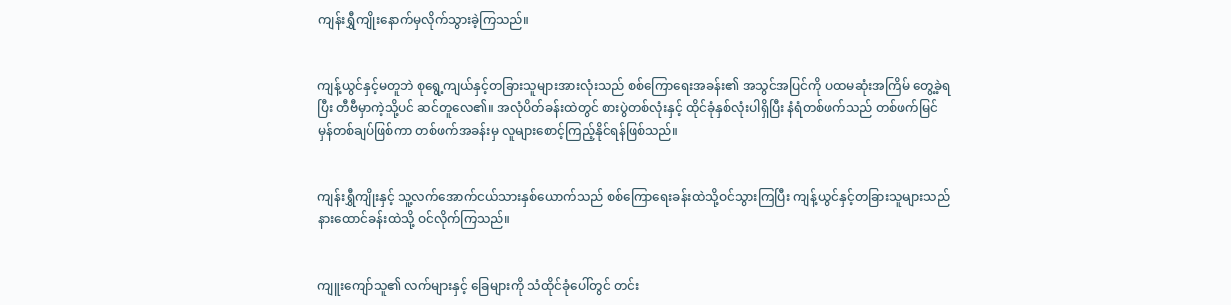ကျန်းရွှီကျိုးနောက်မှလိုက်သွားခဲ့ကြသည်။


ကျန့်ယွင်နှင့်မတူဘဲ စုရွေ့ကျယ်နှင့်တခြားသူများအားလုံးသည် စစ်ကြောရေးအခန်း၏ အသွင်အပြင်ကို ပထမဆုံးအကြိမ် တွေ့ခဲ့ရပြီး တီဗီမှာကဲ့သို့ပင် ဆင်တူလေ၏။ အလုံပိတ်ခန်းထဲတွင် စားပွဲတစ်လုံးနှင့် ထိုင်ခုံနှစ်လုံးပါရှိပြီး နံရံတစ်ဖက်သည် တစ်ဖက်မြင် မှန်တစ်ချပ်ဖြစ်ကာ တစ်ဖက်အခန်းမှ လူများစောင့်ကြည့်နိုင်ရန်ဖြစ်သည်။


ကျန်းရွှီကျိုးနှင့် သူ့လက်အောက်ငယ်သားနှစ်ယောက်သည် စစ်ကြောရေးခန်းထဲသို့ဝင်သွားကြပြီး ကျန့်ယွင်နှင့်တခြားသူများသည် နားထောင်ခန်းထဲသို့ ဝင်လိုက်ကြသည်။


ကျူးကျော်သူ၏ လက်များနှင့် ခြေများကို သံထိုင်ခုံပေါ်တွင် တင်း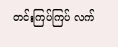တင်းကြပ်ကြပ် လက်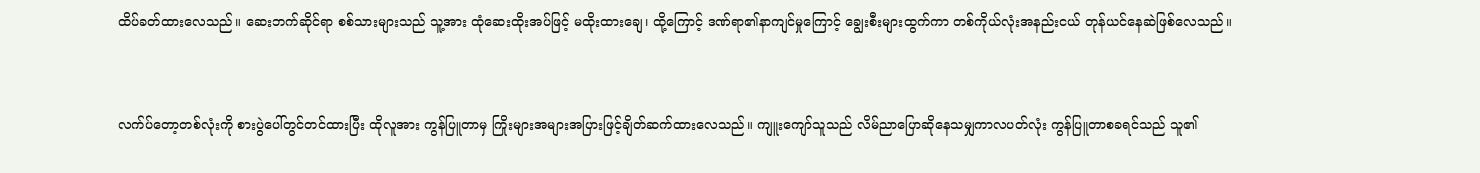ထိပ်ခတ်ထားလေသည်။ ဆေးဘက်ဆိုင်ရာ စစ်သားများသည် သူ့အား ထုံဆေးထိုးအပ်ဖြင့် မထိုးထားချေ၊ ထို့ကြောင့် ဒဏ်ရာ၏နာကျင်မှုကြောင့် ချွေးစီးများထွက်ကာ တစ်ကိုယ်လုံးအနည်းငယ် တုန်ယင်နေဆဲဖြစ်လေသည်။


လက်ပ်တော့တစ်လုံးကို စားပွဲပေါ်တွင်တင်ထားပြီး ထိုလူအား ကွန်ပြူတာမှ ကြိုးများအများအပြားဖြင့်ချိတ်ဆက်ထားလေသည်။ ကျူးကျော်သူသည် လိမ်ညာပြောဆိုနေသမျှကာလပတ်လုံး ကွန်ပြူတာစခရင်သည် သူ၏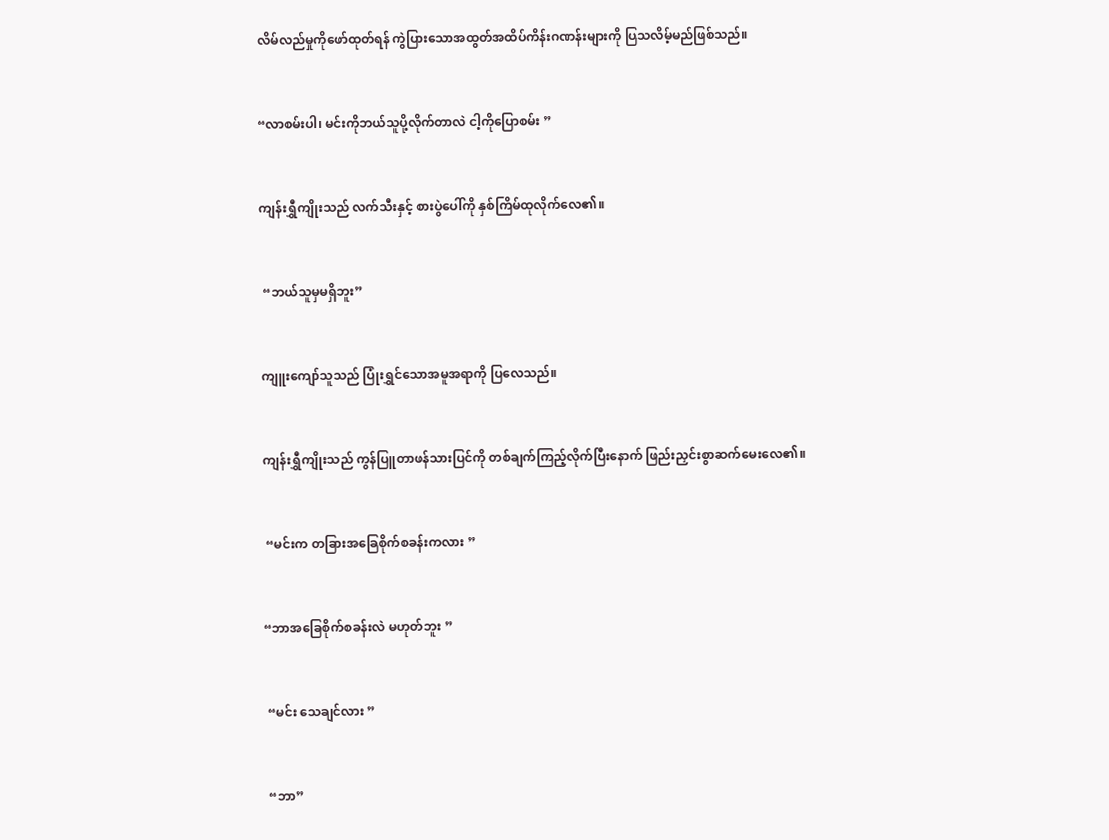လိမ်လည်မှုကိုဖော်ထုတ်ရန် ကွဲပြားသောအထွတ်အထိပ်ကိန်းဂဏန်းများကို ပြသလိမ့်မည်ဖြစ်သည်။


“လာစမ်းပါ၊ မင်းကိုဘယ်သူပို့လိုက်တာလဲ ငါ့ကိုပြောစမ်း ”


ကျန်းရွှီကျိုးသည် လက်သီးနှင့် စားပွဲပေါ်ကို နှစ်ကြိမ်ထုလိုက်လေ၏။


 “ဘယ်သူမှမရှိဘူး”


ကျူးကျော်သူသည် ပြုံးရွှင်သောအမူအရာကို ပြလေသည်။


ကျန်းရွှီကျိုးသည် ကွန်ပြူတာဖန်သားပြင်ကို တစ်ချက်ကြည့်လိုက်ပြီးနောက် ဖြည်းညှင်းစွာဆက်မေးလေ၏။


 “မင်းက တခြားအခြေစိုက်စခန်းကလား ”


“ဘာအခြေစိုက်စခန်းလဲ မဟုတ်ဘူး ”


 “မင်း သေချင်လား ”


 “ဘာ”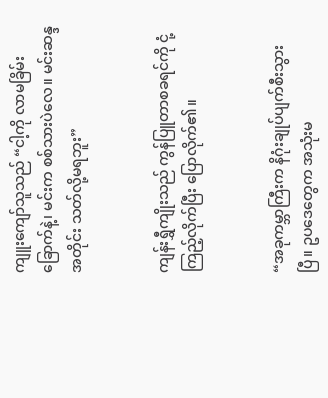ကျူးကျော်သူသည် “ငါ့ကို လာမခြိမ်းခြောက်နဲ့၊ မင်းက စစ်သားပဲလေ။ မင်းဆန္ဒအတိုင်း သတ်လို့မရဘူး”


ကျန်းရွှီကျိုးသည် ကွန်ပြူတာစခရင်ကို ငုံ့ကြည့်လိုက်ပြီး ပြောလိုက်၏။


“အခုကမ္ဘာကြီးက နိဂုံးချုပ်ပျက်စီးသွားပြီ။ ဥပဒေတွေက အသုံးမ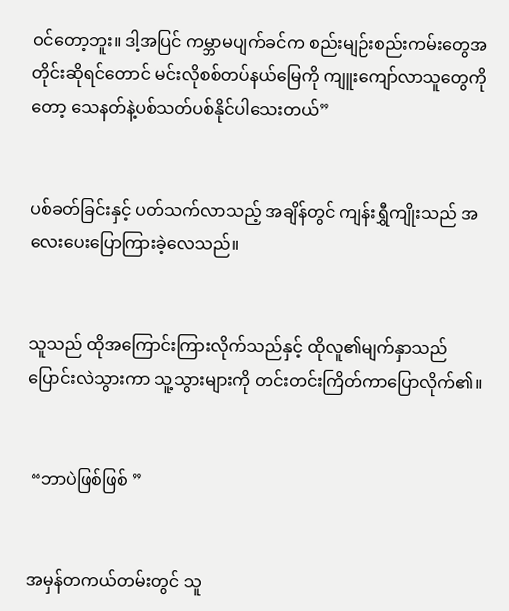ဝင်တော့ဘူး။ ဒါ့အပြင် ကမ္ဘာမပျက်ခင်က စည်းမျဉ်းစည်းကမ်းတွေအတိုင်းဆိုရင်တောင် မင်းလိုစစ်တပ်နယ်မြေကို ကျူးကျော်လာသူတွေကိုတော့ သေနတ်နဲ့ပစ်သတ်ပစ်နိုင်ပါသေးတယ်”


ပစ်ခတ်ခြင်းနှင့် ပတ်သက်လာသည့် အချိန်တွင် ကျန်းရွှီကျိုးသည် အလေးပေးပြောကြားခဲ့လေသည်။


သူသည် ထိုအကြောင်းကြားလိုက်သည်နှင့် ထိုလူ၏မျက်နှာသည် ပြောင်းလဲသွားကာ သူ့သွားများကို တင်းတင်းကြိတ်ကာပြောလိုက်၏။


 “ဘာပဲဖြစ်ဖြစ် ”


အမှန်တကယ်တမ်းတွင် သူ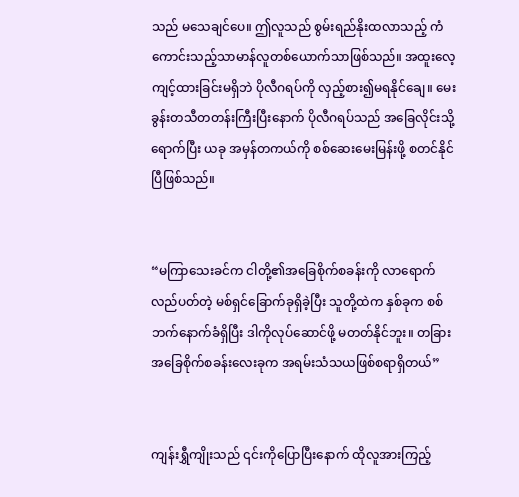သည် မသေချင်ပေ။ ဤလူသည် စွမ်းရည်နိုးထလာသည့် ကံကောင်းသည့်သာမာန်လူတစ်ယောက်သာဖြစ်သည်။ အထူးလေ့ကျင့်ထားခြင်းမရှိဘဲ ပိုလီဂရပ်ကို လှည့်စား၍မရနိုင်ချေ။ မေးခွန်းတသီတတန်းကြီးပြီးနောက် ပိုလီဂရပ်သည် အခြေလိုင်းသို့ရောက်ပြီး ယခု အမှန်တကယ်ကို စစ်ဆေးမေးမြန်းဖို့ စတင်နိုင်ပြီဖြစ်သည်။


“မကြာသေးခင်က ငါတို့၏အခြေစိုက်စခန်းကို လာရောက်လည်ပတ်တဲ့ မစ်ရှင်ခြောက်ခုရှိခဲ့ပြီး သူတို့ထဲက နှစ်ခုက စစ်ဘက်နောက်ခံရှိပြီး ဒါကိုလုပ်ဆောင်ဖို့ မတတ်နိုင်ဘူး။ တခြားအခြေစိုက်စခန်းလေးခုက အရမ်းသံသယဖြစ်စရာရှိတယ်”


ကျန်းရွှီကျိုးသည် ၎င်းကိုပြောပြီးနောက် ထိုလူအားကြည့်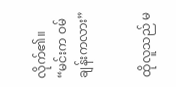လိုက်၏။ “မင်းက ဝမ်ချန်းကလား”


ထိုလူသည် မ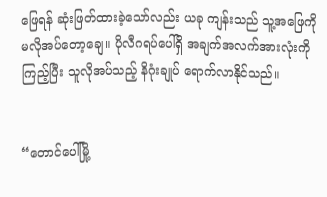ဖြေရန် ဆုံးဖြတ်ထားခဲ့သော်လည်း ယခု ကျန်းသည် သူ့အဖြေကို မလိုအပ်တော့ချေ။ ပိုလီဂရပ်ပေါ်ရှိ အချက်အလက်အားလုံးကို ကြည့်ပြီး သူလိုအပ်သည့် နိဂုံးချုပ် ရောက်လာနိုင်သည်။


“တောင်ပေါ်မြို့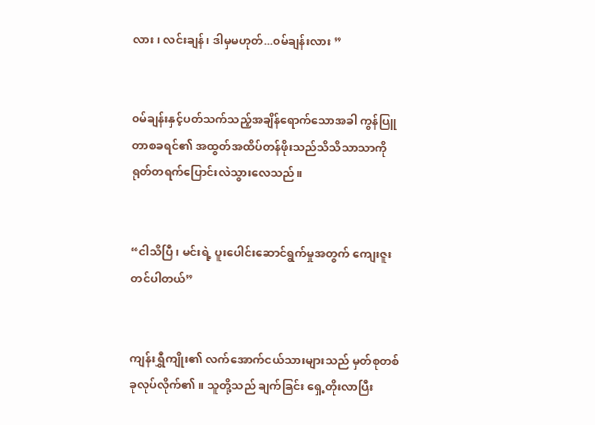လား၊ လင်းချန်၊ ဒါမှမဟုတ်...၀မ်ချန်းလား ”


၀မ်ချန်းနှင့်ပတ်သက်သည့်အချိန်ရောက်သောအခါ ကွန်ပြူတာစခရင်၏ အထွတ်အထိပ်တန်ဖိုးသည်သိသိသာသာကို ရုတ်တရက်ပြောင်းလဲသွားလေသည်။


“ငါသိပြီ၊ မင်းရဲ့ ပူးပေါင်းဆောင်ရွက်မှုအတွက် ကျေးဇူးတင်ပါတယ်”


ကျန်းရွှီကျိုး၏ လက်အောက်ငယ်သားများသည် မှတ်စုတစ်ခုလုပ်လိုက်၏။ သူတို့သည် ချက်ခြင်း ရှေ့တိုးလာပြီး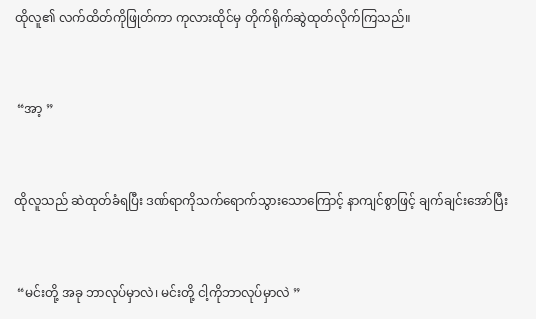ထိုလူ၏ လက်ထိတ်ကိုဖြုတ်ကာ ကုလားထိုင်မှ တိုက်ရိုက်ဆွဲထုတ်လိုက်ကြသည်။


 “အာ့ ”


ထိုလူသည် ဆဲထုတ်ခံရ‌ပြီး ဒဏ်ရာကိုသက်ရောက်သွားသောကြောင့် နာကျင်စွာဖြင့် ချက်ချင်းအော်ပြီး


 “မင်းတို့ အခု ဘာလုပ်မှာလဲ၊ မင်းတို့ ငါ့ကိုဘာလုပ်မှာလဲ ”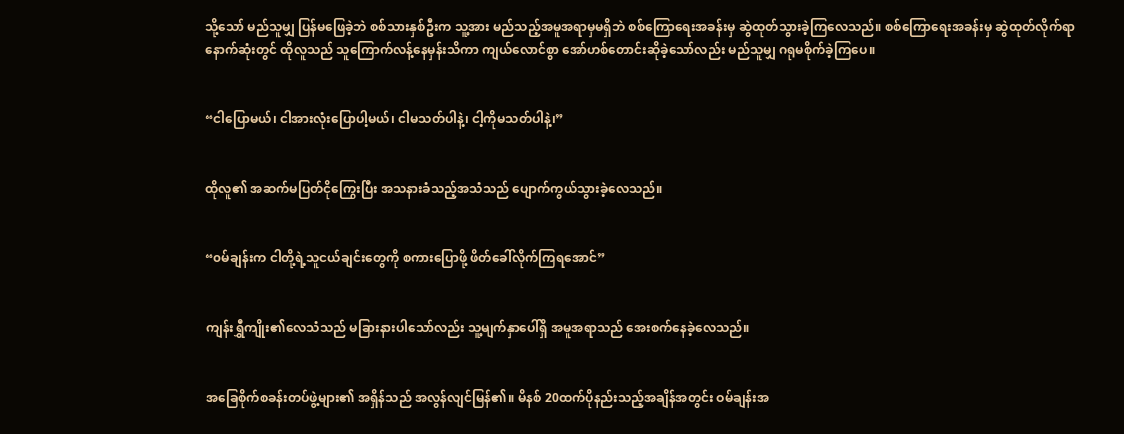သို့သော် မည်သူမျှ ပြန်မဖြေခဲ့ဘဲ စစ်သားနှစ်ဦးက သူ့အား မည်သည့်အမူအရာမှမရှိဘဲ စစ်ကြောရေးအခန်းမှ ဆွဲထုတ်သွားခဲ့ကြလေသည်။ စစ်ကြောရေးအခန်းမှ ဆွဲထုတ်လိုက်ရာ နောက်ဆုံးတွင် ထိုလူသည် သူကြောက်လန့်နေမှန်းသိကာ ကျယ်လောင်စွာ အော်ဟစ်တောင်းဆိုခဲ့သော်လည်း မည်သူမျှ ဂရုမစိုက်ခဲ့ကြပေ။


“ငါပြောမယ်၊ ငါအားလုံးပြောပါ့မယ်၊ ငါမသတ်ပါနဲ့၊ ငါ့ကိုမသတ်ပါနဲ့၊”


ထိုလူ၏ အဆက်မပြတ်ငိုကြွေးပြီး အသနားခံသည့်အသံသည် ပျောက်ကွယ်သွားခဲ့လေသည်။


“၀မ်ချန်းက ငါတို့ရဲ့သူငယ်ချင်းတွေကို စကားပြောဖို့ ဖိတ်ခေါ်လိုက်ကြရအောင်”


ကျန်းရွှီကျိုး၏လေသံသည် မခြားနားပါသော်လည်း သူ့မျက်နှာပေါ်ရှိ အမူအရာသည် အေးစက်နေခဲ့လေသည်။


အခြေစိုက်စခန်းတပ်ဖွဲ့များ၏ အရှိန်သည် အလွန်လျင်မြန်၏။ မိနစ် 20ထက်ပိုနည်းသည့်အချိန်အတွင်း ဝမ်ချန်းအ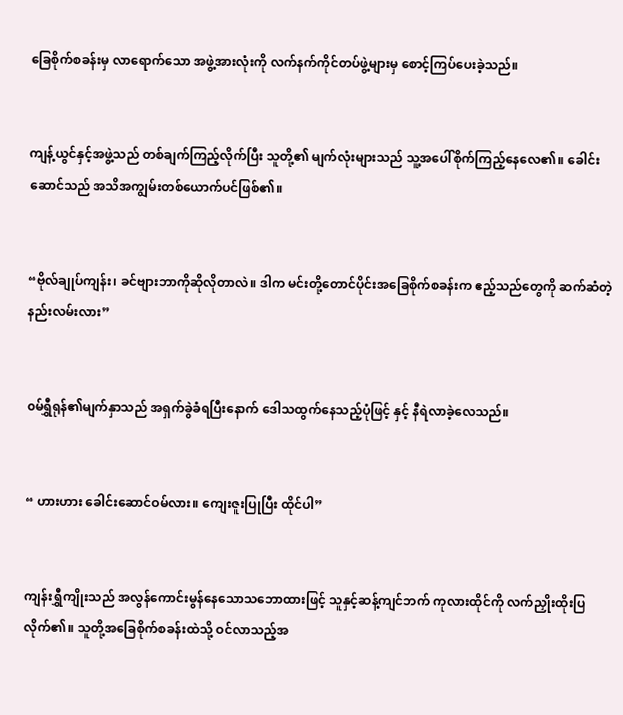ခြေစိုက်စခန်းမှ လာရောက်သော အဖွဲ့အားလုံးကို လက်နက်ကိုင်တပ်ဖွဲ့များမှ စောင့်ကြပ်ပေးခဲ့သည်။


ကျန့်ယွင်နှင့်အဖွဲ့သည် တစ်ချက်ကြည့်လိုက်ပြီး သူတို့၏ မျက်လုံးများသည် သူ့အပေါ်စိုက်ကြည့်နေလေ၏။ ခေါင်းဆောင်သည် အသိအကျွမ်းတစ်ယောက်ပင်ဖြစ်၏။


“ဗိုလ်ချုပ်ကျန်း၊ ခင်ဗျားဘာကိုဆိုလိုတာလဲ။ ဒါက မင်းတို့တောင်ပိုင်းအခြေစိုက်စခန်းက ဧည့်သည်တွေကို ဆက်ဆံတဲ့နည်းလမ်းလား”


၀မ်ရွှီရုန်၏မျက်နှာသည် အရှက်ခွဲခံရပြီးနောက် ဒေါသထွက်‌နေသည့်ပုံဖြင့် နှင့် နီရဲလာခဲ့လေသည်။


“ ဟားဟား ခေါင်းဆောင်ဝမ်လား။ ကျေးဇူးပြုပြီး ထိုင်ပါ”


ကျန်းရွှီကျိုးသည် အလွန်ကောင်းမွန်နေသောသဘောထားဖြင့် သူနှင့်ဆန့်ကျင်ဘက် ကုလားထိုင်ကို လက်ညှိုးထိုးပြလိုက်၏။ သူတို့အခြေစိုက်စခန်းထဲသို့ ဝင်လာသည့်အ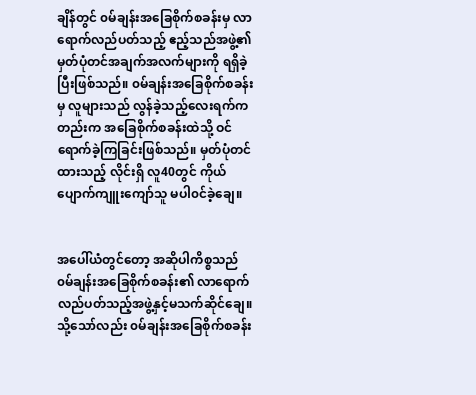ချိန်တွင် ၀မ်ချန်းအခြေစိုက်စခန်းမှ လာရောက်လည်ပတ်သည့် ဧည့်သည်အဖွဲ့၏ မှတ်ပုံတင်အချက်အလက်များကို ရရှိခဲ့ပြီးဖြစ်သည်။ ၀မ်ချန်းအခြေစိုက်စခန်းမှ လူများသည် လွန်ခဲ့သည့်လေးရက်ကတည်းက အခြေစိုက်စခန်းထဲသို့ ဝင်ရောက်ခဲ့ကြခြင်းဖြစ်သည်။ မှတ်ပုံတင်ထားသည့် လိုင်းရှိ လူ40တွင် ကိုယ်ပျောက်ကျူးကျော်သူ မပါ၀င်ခဲ့ချေ။


အပေါ်ယံတွင်တော့ အဆိုပါကိစ္စသည် ၀မ်ချန်းအခြေစိုက်စခန်း၏ လာရောက်လည်ပတ်သည့်အဖွဲ့နှင့်မသက်ဆိုင်ချေ။ သို့သော်လည်း ၀မ်ချန်းအခြေစိုက်စခန်း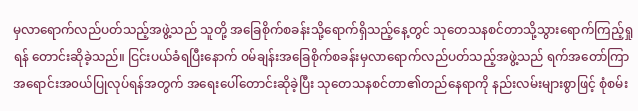မှလာရောက်လည်ပတ်သည့်အဖွဲ့သည် သူတို့ အခြေစိုက်စခန်းသို့ရောက်ရှိသည့်နေ့တွင် သုတေသနစင်တာသို့သွားရောက်ကြည့်ရှုရန် တောင်းဆိုခဲ့သည်။ ငြင်းပယ်ခံရပြီးနောက် ၀မ်ချန်းအခြေစိုက်စခန်းမှလာရောက်လည်ပတ်သည့်အဖွဲ့သည် ရက်အတော်ကြာ အရောင်းအ၀ယ်ပြုလုပ်ရန်အတွက် အရေးပေါ်တောင်းဆိုခဲ့ပြီး သုတေသနစင်တာ၏တည်နေရာကို နည်းလမ်းများစွာဖြင့် စုံစမ်း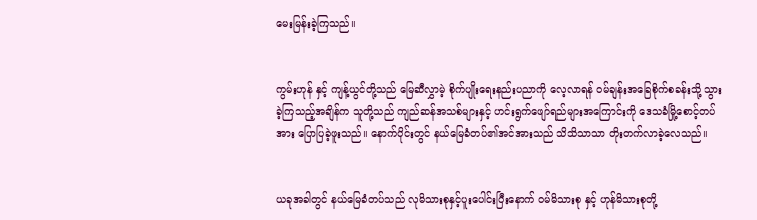မေးမြန်းခဲ့ကြသည်။


ကွမ်းဟုန် နှင့် ကျန့်ယွင်တို့သည် မြေဆီလွှာမဲ့ စိုက်ပျိုးရေးနည်းပညာကို လေ့လာရန် ၀မ်ချန်းအခြေစိုက်စခန်းသို့ သွားခဲ့ကြသည့်အချိန်က သူတို့သည် ကျည်ဆန်အသစ်များနှင့် ဟင်းရွက်ဖျော်ရည်များအကြောင်းကို ဒေသခံမြို့စောင့်တပ်အား ပြောပြခဲ့ဖူးသည်။ နောက်ပိုင်းတွင် နယ်မြေခံတပ်၏အင်အားသည် သိသိသာသာ တိုးတက်လာခဲ့လေသည်။


ယခုအခါတွင် နယ်မြေခံတပ်သည် လုမိသားစုနှင့်ပူးပေါင်းပြီးနောက် ၀မ်မိသားစု နှင့် ဟုန်မိသားစုတို့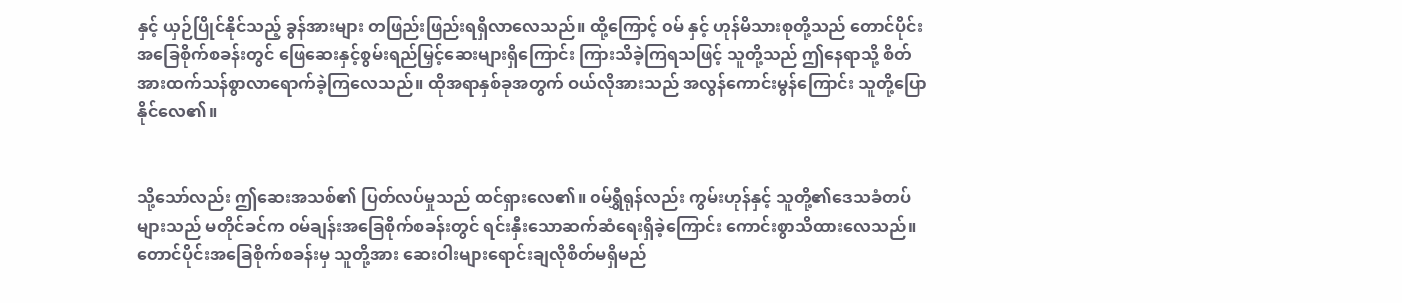နှင့် ယှဉ်ပြိုင်နိုင်သည့် ခွန်အားများ တဖြည်းဖြည်းရရှိလာလေသည်။ ထို့ကြောင့် ၀မ် နှင့် ဟုန်မိသားစုတို့သည် တောင်ပိုင်းအခြေစိုက်စခန်းတွင် ဖြေဆေးနှင့်စွမ်းရည်‌မြှင့်ဆေးများရှိကြောင်း ကြားသိခဲ့ကြရသဖြင့် သူတို့သည် ဤနေရာသို့ စိတ်အားထက်သန်စွာလာရောက်ခဲ့ကြလေသည်။ ထိုအရာနှစ်ခုအတွက် ဝယ်လိုအားသည် အလွန်ကောင်းမွန်ကြောင်း သူတို့ပြောနိုင်လေ၏။


သို့သော်လည်း ဤဆေးအသစ်၏ ပြတ်လပ်မှုသည် ထင်ရှားလေ၏။ ၀မ်ရွှီရုန်လည်း ကွမ်းဟုန်နှင့် သူတို့၏ဒေသခံတပ်များသည် မတိုင်ခင်က ၀မ်ချန်းအခြေစိုက်စခန်းတွင် ရင်းနှီးသောဆက်ဆံရေးရှိခဲ့ကြောင်း ကောင်းစွာသိထားလေသည်။ တောင်ပိုင်းအခြေစိုက်စခန်းမှ သူတို့အား ဆေးဝါးများရောင်းချလိုစိတ်မရှိမည်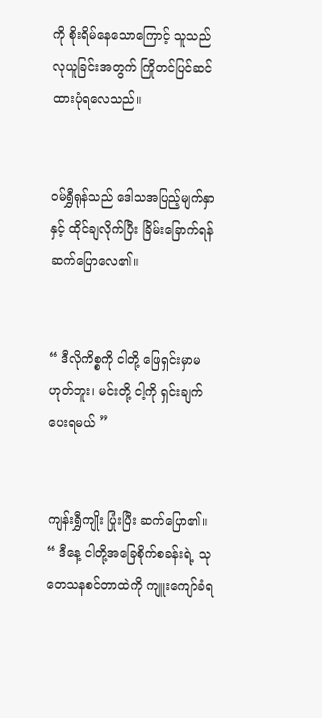ကို စိုးရိမ်နေသောကြောင့် သူသည် လုယူခြင်းအတွက် ကြိုတင်ပြင်ဆင်ထားပုံရလေသည်။


၀မ်ရွှီရုန်သည် ဒေါသအပြည့်မျက်နှာနှင့် ထိုင်ချလိုက်ပြီး ခြိမ်းခြောက်ရန်ဆက်ပြောလေ၏။


“ ဒီလိုကိစ္စကို ငါတို့ ဖြေရှင်းမှာမဟုတ်ဘူး၊ မင်းတို့ ငါ့ကို ရှင်းချက်ပေးရမယ် ”


ကျန်းရွှီကျိုး ပြုံးပြီး ဆက်ပြော၏။ “ ဒီနေ့ ငါတို့အခြေစိုက်စခန်းရဲ့ သုတေသနစင်တာထဲကို ကျူးကျော်ခံရ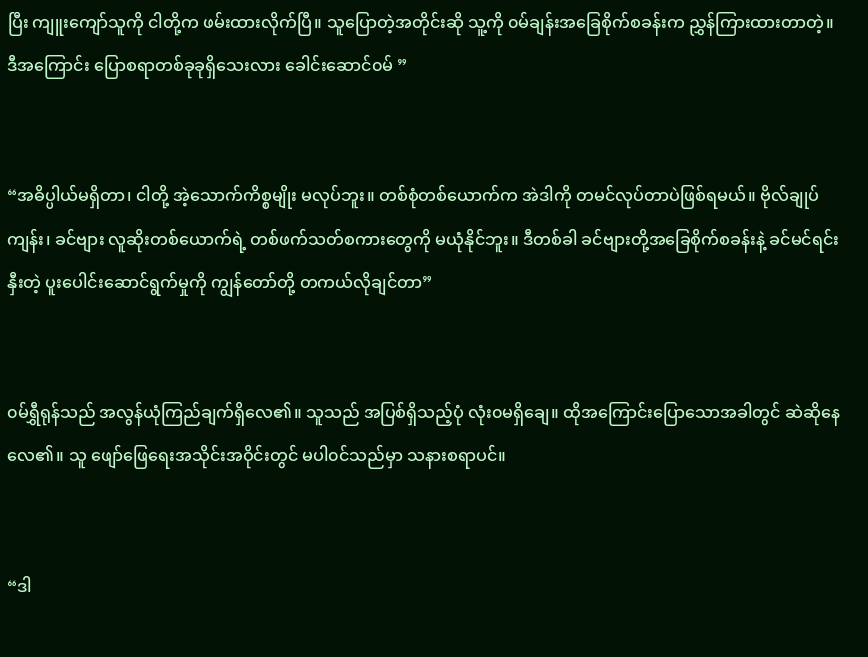ပြီး ကျူးကျော်သူကို ငါတို့က ဖမ်းထားလိုက်ပြီ။ သူပြောတဲ့အတိုင်းဆို သူ့ကို ၀မ်ချန်းအခြေစိုက်စခန်းက ညွှန်ကြားထားတာတဲ့။ ဒီအကြောင်း ပြောစရာတစ်ခုခုရှိသေးလား ခေါင်းဆောင်၀မ် ”


“အဓိပ္ပါယ်မရှိတာ၊ ငါတို့ အဲ့သောက်ကိစ္စမျိုး မလုပ်ဘူး။ တစ်စုံတစ်ယောက်က အဲဒါကို တမင်လုပ်တာပဲဖြစ်ရမယ်။ ဗိုလ်ချုပ်ကျန်း၊ ခင်ဗျား လူဆိုးတစ်ယောက်ရဲ့ တစ်ဖက်သတ်စကားတွေကို မယုံနိုင်ဘူး။ ဒီတစ်ခါ ခင်ဗျားတို့အခြေစိုက်စခန်းနဲ့ ခင်မင်ရင်းနှီးတဲ့ ပူးပေါင်းဆောင်ရွက်မှုကို ကျွန်တော်တို့ တကယ်လိုချင်တာ”


၀မ်ရွှီရုန်သည် အလွန်ယုံကြည်ချက်ရှိလေ၏။ သူသည် အပြစ်ရှိသည့်ပုံ လုံး၀မရှိချေ။ ထိုအကြောင်းပြောသောအခါတွင် ဆဲဆိုနေလေ၏။ သူ ဖျော်ဖြေရေးအသိုင်းအဝိုင်းတွင် မပါ၀င်သည်မှာ သနားစရာပင်။


“ဒါ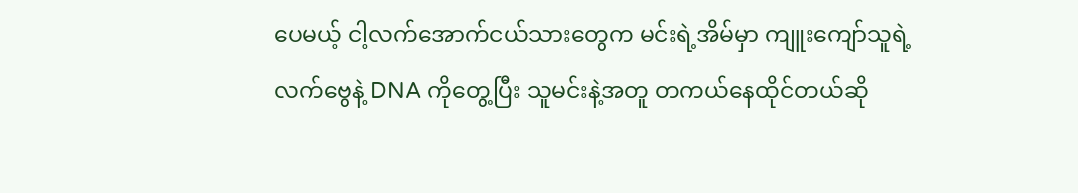ပေမယ့် ငါ့လက်အောက်ငယ်သားတွေက မင်းရဲ့အိမ်မှာ ကျူးကျော်သူရဲ့ လက်ဗွေနဲ့ DNA ကိုတွေ့ပြီး သူမင်းနဲ့အတူ တကယ်နေထိုင်တယ်ဆို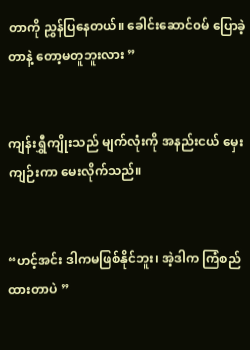တာကို ညွှန်ပြနေတယ်။ ခေါင်းဆောင်၀မ် ပြောခဲ့တာနဲ့ တော့မတူဘူးလား ”


ကျန်းရွှီကျိုးသည် မျက်လုံးကို အနည်းငယ် မှေးကျဉ်းကာ မေးလိုက်သည်။


“ဟင့်အင်း ဒါကမဖြစ်နိုင်ဘူး၊ အဲ့ဒါက ကြံစည်ထားတာပဲ ”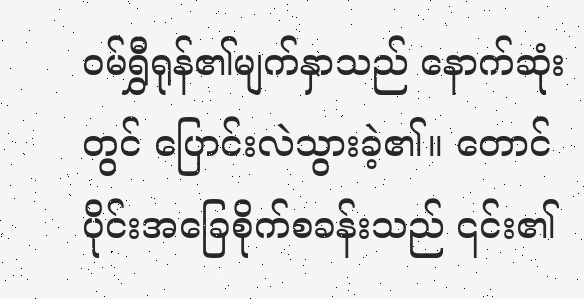၀မ်ရွှီရုန်၏မျက်နှာသည် နောက်ဆုံးတွင် ပြောင်းလဲသွားခဲ့၏။ တောင်ပိုင်းအခြေစိုက်စခန်းသည် ၎င်း၏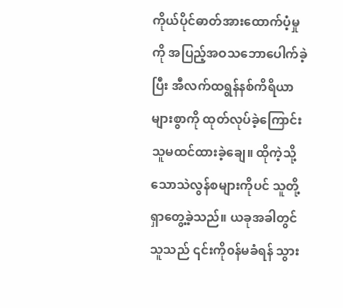ကိုယ်ပိုင်ဓာတ်အားထောက်ပံ့မှုကို အပြည့်အဝသဘောပေါက်ခဲ့ပြီး အီလက်ထရွန်နစ်ကိရိယာများစွာကို ထုတ်လုပ်ခဲ့ကြောင်း သူမထင်ထားခဲ့ချေ။ ထိုကဲ့သို့သောသဲလွန်စများကိုပင် သူတို့ရှာတွေ့ခဲ့သည်။ ယခုအခါတွင် သူသည် ၎င်းကို၀န်မခံရန် သွား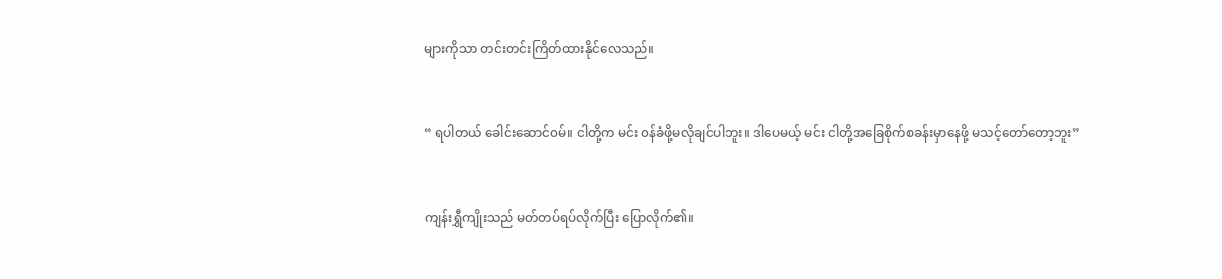များကိုသာ တင်းတင်းကြိတ်ထားနိုင်လေသည်။


“ ရပါတယ် ခေါင်းဆောင်၀မ်။ ငါတို့က မင်း ၀န်ခံဖို့မလိုချင်ပါဘူး။ ဒါပေမယ့် မင်း ငါတို့အခြေစိုက်စခန်းမှာနေဖို့ မသင့်တော်တော့ဘူး”


ကျန်းရွှီကျိုးသည် မတ်တပ်ရပ်လိုက်ပြီး ပြောလိုက်၏။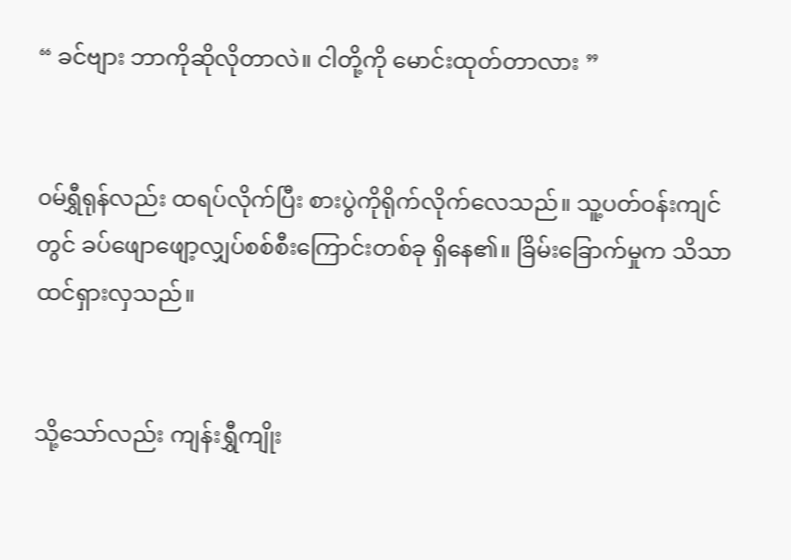“ ခင်ဗျား ဘာကိုဆိုလိုတာလဲ။ ငါတို့ကို မောင်းထုတ်တာလား ”


၀မ်ရွှီရုန်လည်း ထရပ်လိုက်ပြီး စားပွဲကိုရိုက်လိုက်လေသည်။ သူ့ပတ်ဝန်းကျင်တွင် ခပ်ဖျောဖျော့လျှပ်စစ်စီးကြောင်းတစ်ခု ရှိနေ၏။ ခြိမ်းခြောက်မှုက သိသာထင်ရှားလှသည်။


သို့သော်လည်း ကျန်းရွှီကျိုး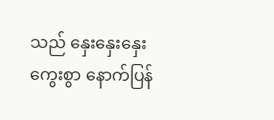သည် နှေးနှေးနှေးကွေးစွာ နောက်ပြန်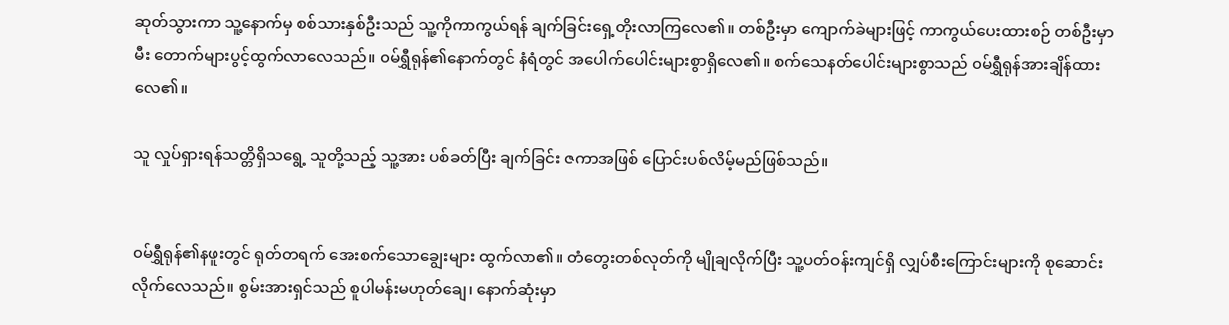ဆုတ်သွားကာ သူ့နောက်မှ စစ်သားနှစ်ဦးသည် သူ့ကိုကာကွယ်ရန် ချက်ခြင်းရှေ့တိုးလာကြလေ၏။ တစ်ဦးမှာ ကျောက်ခဲများဖြင့် ကာကွယ်ပေးထားစဉ် တစ်ဦးမှာမီး တောက်များပွင့်ထွက်လာလေသည်။ ၀မ်ရွှီရုန်၏နောက်တွင် နံရံတွင် အပေါက်ပေါင်းများစွာရှိလေ၏။ စက်သေနတ်ပေါင်းများစွာသည် ၀မ်ရွှီရုန်အားချိန်ထားလေ၏။

သူ လှုပ်ရှားရန်သတ္တိရှိသရွေ့ သူတို့သည့် သူ့အား ပစ်ခတ်ပြီး ချက်ခြင်း ဇကာအဖြစ် ပြောင်းပစ်လိမ့်မည်ဖြစ်သည်။


၀မ်ရွှီရုန်၏နဖူးတွင် ရုတ်တရက် အေးစက်သောချွေးများ ထွက်လာ၏။ တံတွေးတစ်လုတ်ကို မျိုချလိုက်ပြီး သူ့ပတ်ဝန်းကျင်ရှိ လျှပ်စီးကြောင်းများကို စုဆောင်းလိုက်လေသည်။ စွမ်းအားရှင်သည် စူပါမန်းမဟုတ်ချေ၊ နောက်ဆုံးမှာ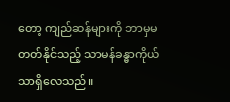တော့ ကျည်ဆန်များကို ဘာမှမတတ်နိုင်သည့် သာမန်ခန္ဓာကိုယ်သာရှိလေသည်။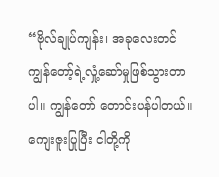“ဗိုလ်ချုပ်ကျန်း၊ အခုလေးတင် ကျွန်တော့်ရဲ့လှုံ့ဆော်မှုဖြစ်သွားတာပါ။ ကျွန်တော် တောင်းပန်ပါတယ်။ ကျေးဇူးပြုပြီး ငါတို့ကို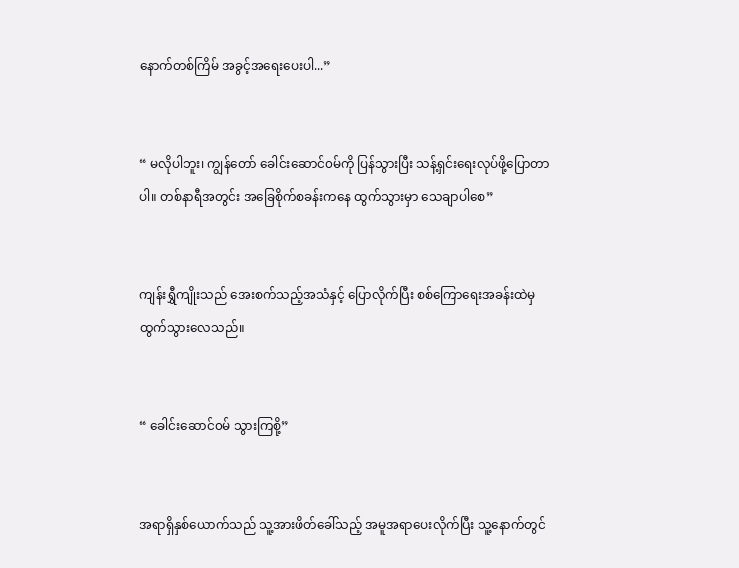နောက်တစ်ကြိမ် အခွင့်အရေးပေးပါ...”


“ မလိုပါဘူး၊ ကျွန်တော် ခေါင်းဆောင်၀မ်ကို ပြန်သွားပြီး သန့်ရှင်းရေးလုပ်ဖို့ပြောတာပါ။ တစ်နာရီအတွင်း အခြေစိုက်စခန်းကနေ ထွက်သွားမှာ သေချာပါစေ”


ကျန်းရွှီကျိုးသည် အေးစက်သည့်အသံနှင့် ပြောလိုက်ပြီး စစ်ကြောရေးအခန်းထဲမှ ထွက်သွားလေသည်။


“ ခေါင်းဆောင်၀မ် သွားကြစို့”


အရာရှိနှစ်ယောက်သည် သူ့အားဖိတ်ခေါ်သည့် အမူအရာပေးလိုက်ပြီး သူ့နောက်တွင်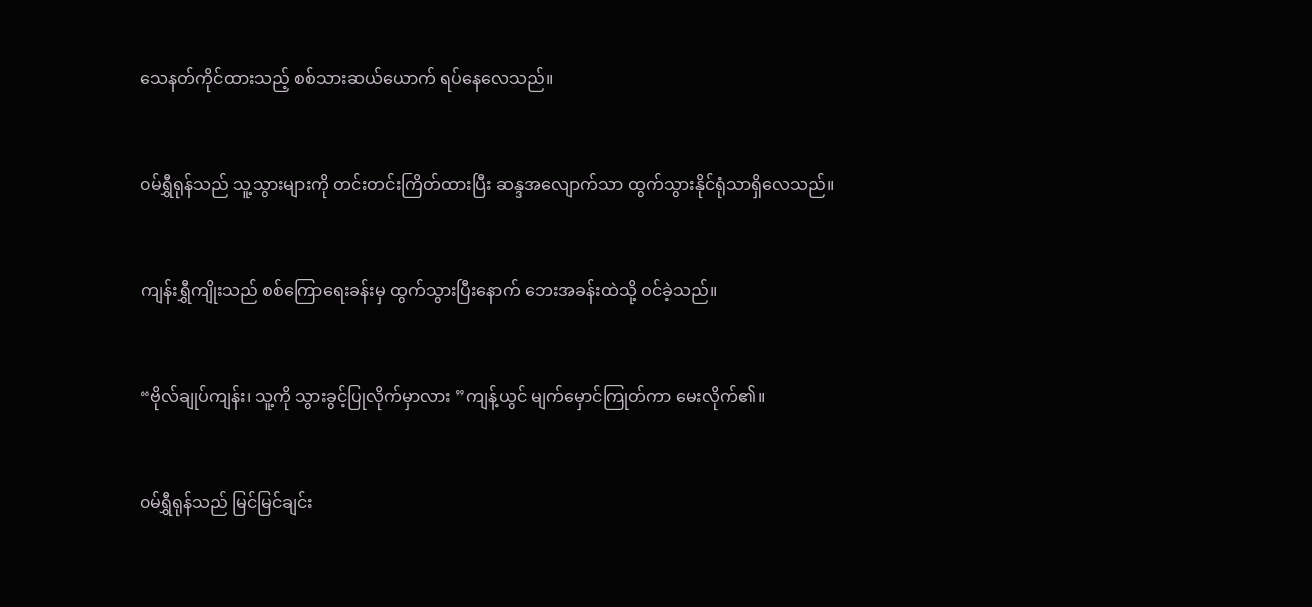သေနတ်ကိုင်ထားသည့် စစ်သားဆယ်ယောက် ရပ်နေလေ‌သည်။


၀မ်ရွှီရုန်သည် သူ့သွားများကို တင်းတင်းကြိတ်ထားပြီး ဆန္ဒအလျောက်သာ ထွက်သွားနိုင်ရုံသာရှိလေသည်။


ကျန်းရွှီကျိုးသည် စစ်ကြောရေးခန်းမှ ထွက်သွားပြီးနောက် ဘေးအခန်းထဲသို့ ဝင်ခဲ့သည်။


“ဗိုလ်ချုပ်ကျန်း၊ သူ့ကို သွားခွင့်ပြုလိုက်မှာလား ”ကျန့်ယွင် မျက်မှောင်ကြုတ်ကာ မေးလိုက်၏။


၀မ်ရွှီရုန်သည် မြင်မြင်ချင်း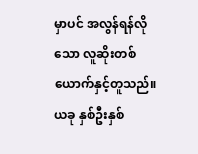မှာပင် အလွန်ရန်လိုသော လူဆိုးတစ်ယောက်နှင့်တူသည်။ ယခု နှစ်ဦးနှစ်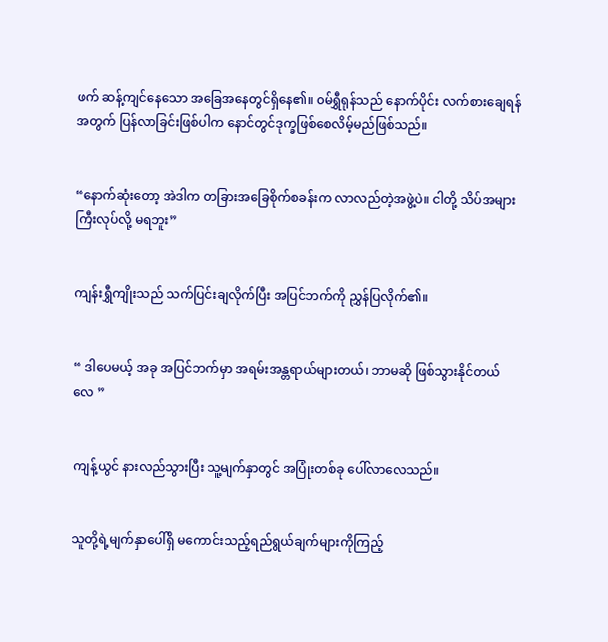ဖက် ဆန့်ကျင်နေသော အခြေအနေတွင်ရှိနေ၏။ ၀မ်ရွှီရုန်သည် နောက်ပိုင်း လက်စားချေရန်အတွက် ပြန်လာခြင်းဖြစ်ပါက နောင်တွင်ဒုက္ခဖြစ်စေလိမ့်မည်ဖြစ်သည်။


“နောက်ဆုံးတော့ အဲဒါက တခြားအခြေစိုက်စခန်းက လာလည်တဲ့အဖွဲ့ပဲ။ ငါတို့ သိပ်အများကြီးလုပ်လို့ မရဘူး”


ကျန်းရွှီကျိုးသည် သက်ပြင်းချလိုက်ပြီး အပြင်ဘက်ကို ညွှန်ပြလိုက်၏။


“ ဒါပေမယ့် အခု အပြင်ဘက်မှာ အရမ်းအန္တရာယ်များတယ်၊ ဘာမဆို ဖြစ်သွားနိုင်တယ်လေ ”


ကျန့်ယွင် နားလည်သွားပြီး သူ့မျက်နှာတွင် အပြုံးတစ်ခု ပေါ်လာလေသည်။


သူတို့ရဲ့မျက်နှာပေါ်ရှိ မကောင်းသည့်ရည်ရွယ်ချက်များကိုကြည့်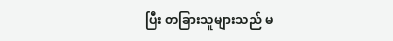ပြီး တခြားသူများသည် မ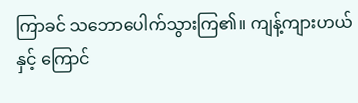ကြာခင် သဘောပေါက်သွားကြ၏။ ကျန့်ကျားဟယ်နှင့် ကြောင်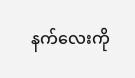နက်လေးကို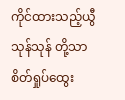ကိုင်ထားသည့်ယွီသုန်သုန် တို့သာ စိတ်ရှုပ်ထွေး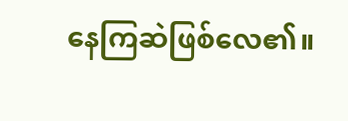နေကြဆဲဖြစ်လေ၏။